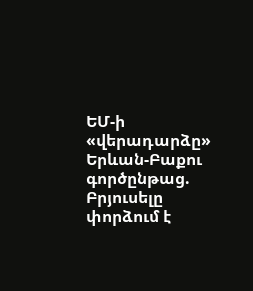ԵՄ-ի «վերադարձը» Երևան-Բաքու գործընթաց. Բրյուսելը փորձում է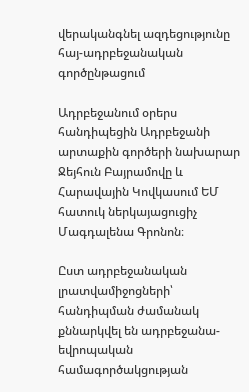վերականգնել ազդեցությունը հայ-ադրբեջանական գործընթացում

Ադրբեջանում օրերս հանդիպեցին Ադրբեջանի արտաքին գործերի նախարար Ջեյհուն Բայրամովը և Հարավային Կովկասում ԵՄ հատուկ ներկայացուցիչ Մագդալենա Գրոնոն։

Ըստ ադրբեջանական լրատվամիջոցների՝ հանդիպման ժամանակ քննարկվել են ադրբեջանա-եվրոպական համագործակցության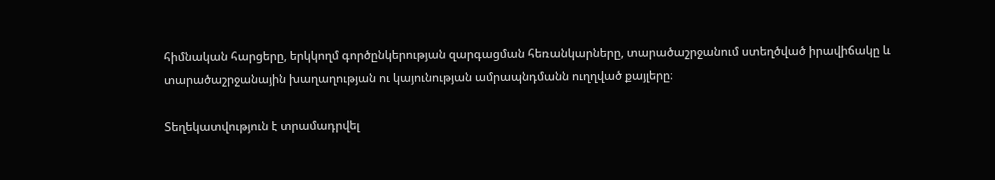հիմնական հարցերը, երկկողմ գործընկերության զարգացման հեռանկարները, տարածաշրջանում ստեղծված իրավիճակը և տարածաշրջանային խաղաղության ու կայունության ամրապնդմանն ուղղված քայլերը։

Տեղեկատվություն է տրամադրվել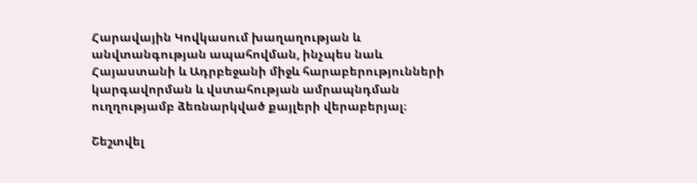Հարավային Կովկասում խաղաղության և անվտանգության ապահովման, ինչպես նաև Հայաստանի և Ադրբեջանի միջև հարաբերությունների կարգավորման և վստահության ամրապնդման ուղղությամբ ձեռնարկված քայլերի վերաբերյալ։

Շեշտվել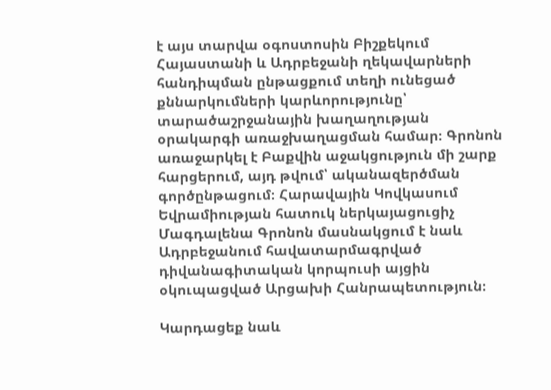է այս տարվա օգոստոսին Բիշքեկում Հայաստանի և Ադրբեջանի ղեկավարների հանդիպման ընթացքում տեղի ունեցած քննարկումների կարևորությունը՝ տարածաշրջանային խաղաղության օրակարգի առաջխաղացման համար։ Գրոնոն առաջարկել է Բաքվին աջակցություն մի շարք հարցերում, այդ թվում՝ ականազերծման գործընթացում։ Հարավային Կովկասում Եվրամիության հատուկ ներկայացուցիչ Մագդալենա Գրոնոն մասնակցում է նաև Ադրբեջանում հավատարմագրված դիվանագիտական կորպուսի այցին օկուպացված Արցախի Հանրապետություն։

Կարդացեք նաև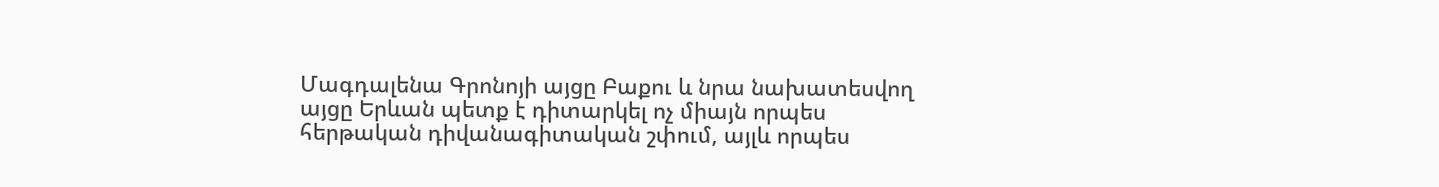Մագդալենա Գրոնոյի այցը Բաքու և նրա նախատեսվող այցը Երևան պետք է դիտարկել ոչ միայն որպես հերթական դիվանագիտական շփում, այլև որպես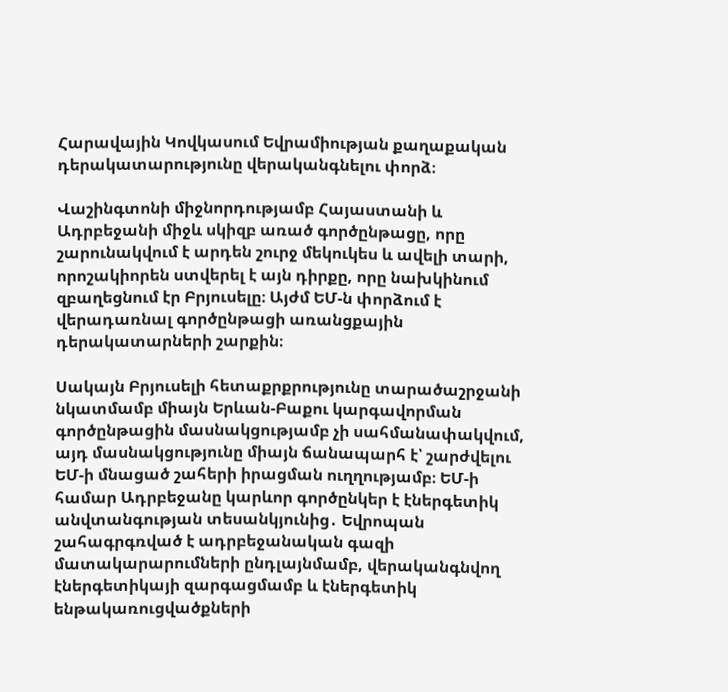Հարավային Կովկասում Եվրամիության քաղաքական դերակատարությունը վերականգնելու փորձ։

Վաշինգտոնի միջնորդությամբ Հայաստանի և Ադրբեջանի միջև սկիզբ առած գործընթացը, որը շարունակվում է արդեն շուրջ մեկուկես և ավելի տարի, որոշակիորեն ստվերել է այն դիրքը, որը նախկինում զբաղեցնում էր Բրյուսելը։ Այժմ ԵՄ-ն փորձում է վերադառնալ գործընթացի առանցքային դերակատարների շարքին։

Սակայն Բրյուսելի հետաքրքրությունը տարածաշրջանի նկատմամբ միայն Երևան-Բաքու կարգավորման գործընթացին մասնակցությամբ չի սահմանափակվում, այդ մասնակցությունը միայն ճանապարհ է՝ շարժվելու ԵՄ-ի մնացած շահերի իրացման ուղղությամբ։ ԵՄ-ի համար Ադրբեջանը կարևոր գործընկեր է էներգետիկ անվտանգության տեսանկյունից․ Եվրոպան շահագրգռված է ադրբեջանական գազի մատակարարումների ընդլայնմամբ, վերականգնվող էներգետիկայի զարգացմամբ և էներգետիկ ենթակառուցվածքների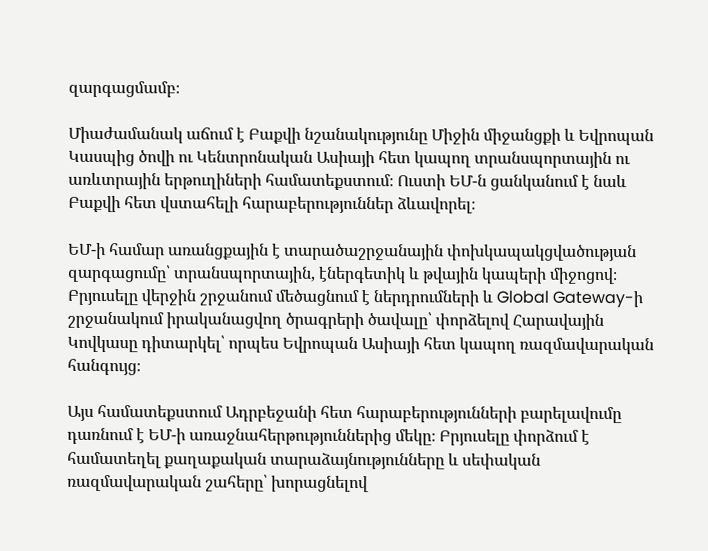զարգացմամբ։

Միաժամանակ աճում է Բաքվի նշանակությունը Միջին միջանցքի և Եվրոպան Կասպից ծովի ու Կենտրոնական Ասիայի հետ կապող տրանսպորտային ու առևտրային երթուղիների համատեքստում։ Ուստի ԵՄ-ն ցանկանում է նաև Բաքվի հետ վստահելի հարաբերություններ ձևավորել։

ԵՄ-ի համար առանցքային է տարածաշրջանային փոխկապակցվածության զարգացումը՝ տրանսպորտային, էներգետիկ և թվային կապերի միջոցով։ Բրյուսելը վերջին շրջանում մեծացնում է ներդրումների և Global Gateway-ի շրջանակում իրականացվող ծրագրերի ծավալը՝ փորձելով Հարավային Կովկասը դիտարկել՝ որպես Եվրոպան Ասիայի հետ կապող ռազմավարական հանգույց։

Այս համատեքստում Ադրբեջանի հետ հարաբերությունների բարելավումը դառնում է ԵՄ-ի առաջնահերթություններից մեկը։ Բրյուսելը փորձում է համատեղել քաղաքական տարաձայնությունները և սեփական ռազմավարական շահերը՝ խորացնելով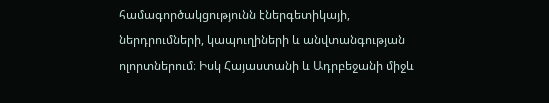համագործակցությունն էներգետիկայի, ներդրումների, կապուղիների և անվտանգության ոլորտներում։ Իսկ Հայաստանի և Ադրբեջանի միջև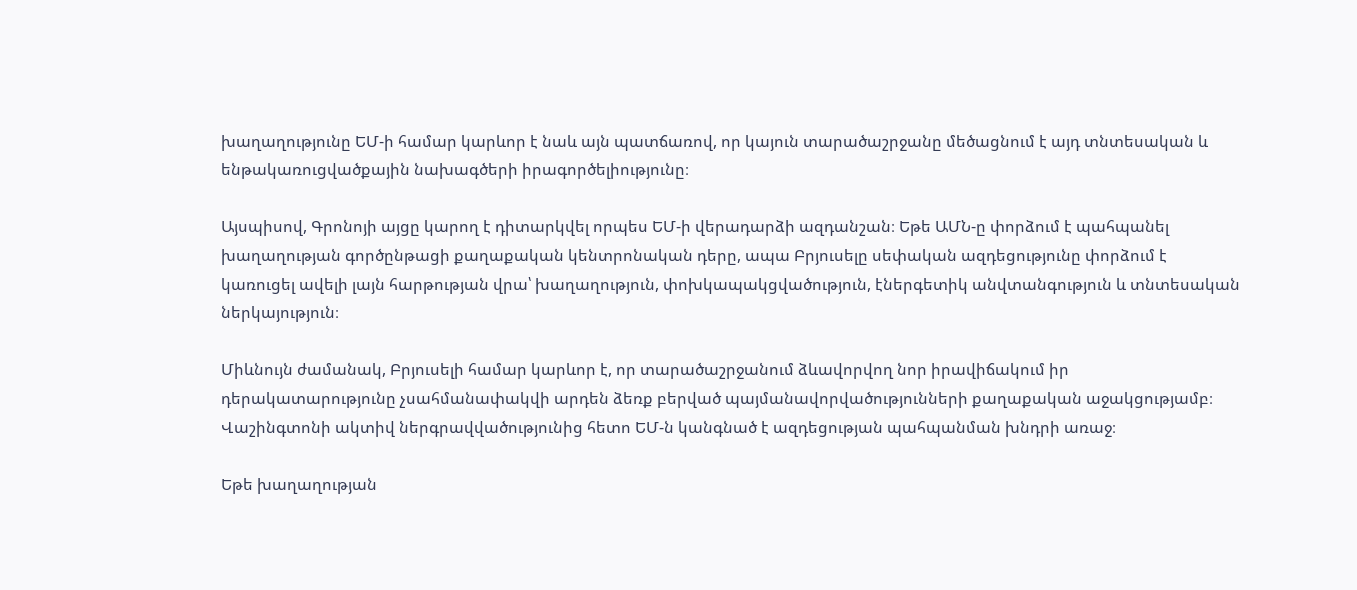խաղաղությունը ԵՄ-ի համար կարևոր է նաև այն պատճառով, որ կայուն տարածաշրջանը մեծացնում է այդ տնտեսական և ենթակառուցվածքային նախագծերի իրագործելիությունը։

Այսպիսով, Գրոնոյի այցը կարող է դիտարկվել որպես ԵՄ-ի վերադարձի ազդանշան։ Եթե ԱՄՆ-ը փորձում է պահպանել խաղաղության գործընթացի քաղաքական կենտրոնական դերը, ապա Բրյուսելը սեփական ազդեցությունը փորձում է  կառուցել ավելի լայն հարթության վրա՝ խաղաղություն, փոխկապակցվածություն, էներգետիկ անվտանգություն և տնտեսական ներկայություն։

Միևնույն ժամանակ, Բրյուսելի համար կարևոր է, որ տարածաշրջանում ձևավորվող նոր իրավիճակում իր դերակատարությունը չսահմանափակվի արդեն ձեռք բերված պայմանավորվածությունների քաղաքական աջակցությամբ։ Վաշինգտոնի ակտիվ ներգրավվածությունից հետո ԵՄ-ն կանգնած է ազդեցության պահպանման խնդրի առաջ։

Եթե խաղաղության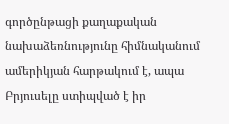գործընթացի քաղաքական նախաձեռնությունը հիմնականում ամերիկյան հարթակում է, ապա Բրյուսելը ստիպված է իր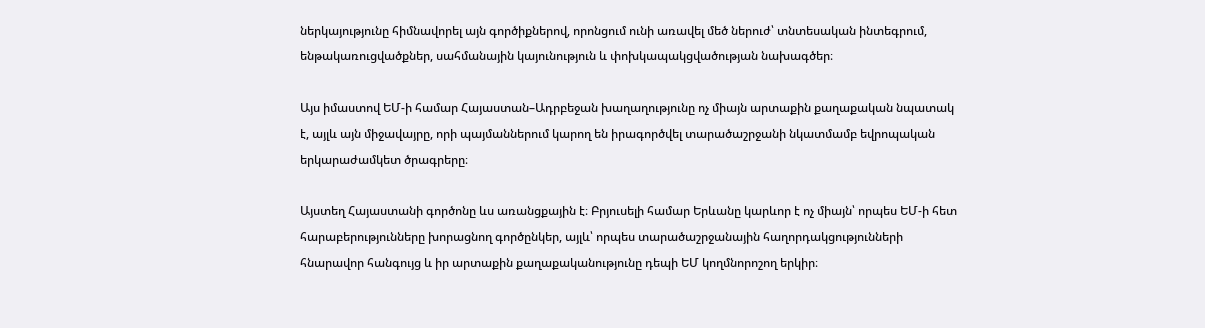ներկայությունը հիմնավորել այն գործիքներով, որոնցում ունի առավել մեծ ներուժ՝ տնտեսական ինտեգրում, ենթակառուցվածքներ, սահմանային կայունություն և փոխկապակցվածության նախագծեր։

Այս իմաստով ԵՄ-ի համար Հայաստան–Ադրբեջան խաղաղությունը ոչ միայն արտաքին քաղաքական նպատակ է, այլև այն միջավայրը, որի պայմաններում կարող են իրագործվել տարածաշրջանի նկատմամբ եվրոպական երկարաժամկետ ծրագրերը։

Այստեղ Հայաստանի գործոնը ևս առանցքային է։ Բրյուսելի համար Երևանը կարևոր է ոչ միայն՝ որպես ԵՄ-ի հետ հարաբերությունները խորացնող գործընկեր, այլև՝ որպես տարածաշրջանային հաղորդակցությունների հնարավոր հանգույց և իր արտաքին քաղաքականությունը դեպի ԵՄ կողմնորոշող երկիր։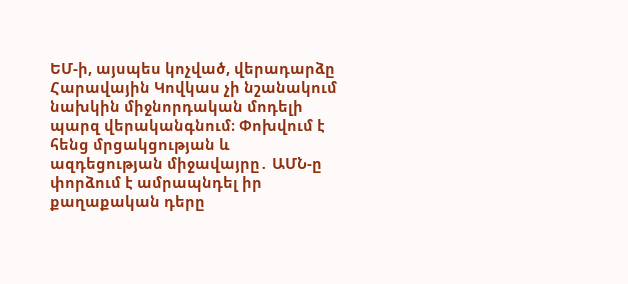ԵՄ-ի, այսպես կոչված, վերադարձը Հարավային Կովկաս չի նշանակում նախկին միջնորդական մոդելի պարզ վերականգնում։ Փոխվում է հենց մրցակցության և ազդեցության միջավայրը․ ԱՄՆ-ը փորձում է ամրապնդել իր քաղաքական դերը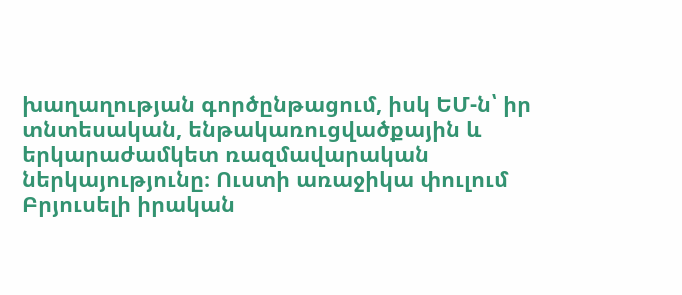խաղաղության գործընթացում, իսկ ԵՄ-ն՝ իր տնտեսական, ենթակառուցվածքային և երկարաժամկետ ռազմավարական ներկայությունը։ Ուստի առաջիկա փուլում Բրյուսելի իրական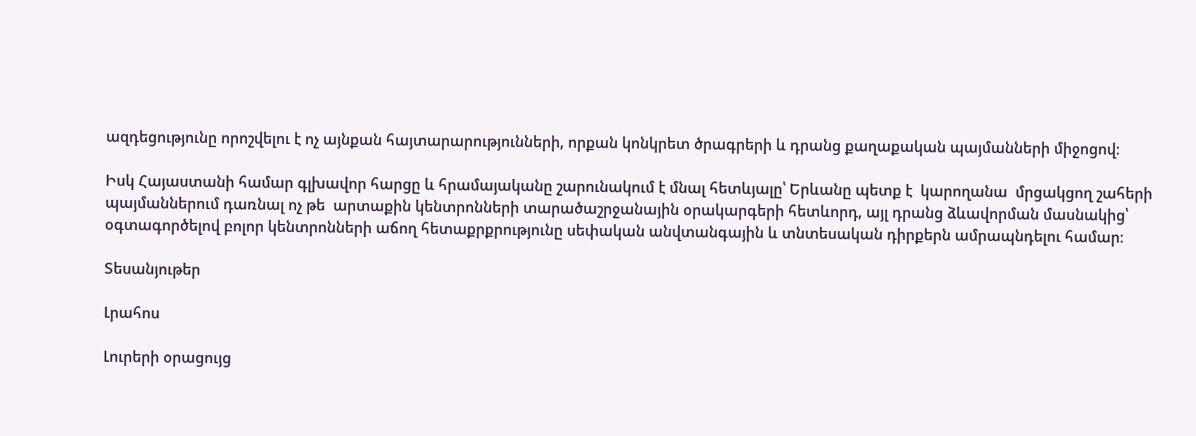ազդեցությունը որոշվելու է ոչ այնքան հայտարարությունների, որքան կոնկրետ ծրագրերի և դրանց քաղաքական պայմանների միջոցով։

Իսկ Հայաստանի համար գլխավոր հարցը և հրամայականը շարունակում է մնալ հետևյալը՝ Երևանը պետք է  կարողանա  մրցակցող շահերի պայմաններում դառնալ ոչ թե  արտաքին կենտրոնների տարածաշրջանային օրակարգերի հետևորդ, այլ դրանց ձևավորման մասնակից՝ օգտագործելով բոլոր կենտրոնների աճող հետաքրքրությունը սեփական անվտանգային և տնտեսական դիրքերն ամրապնդելու համար։

Տեսանյութեր

Լրահոս

Լուրերի օրացույց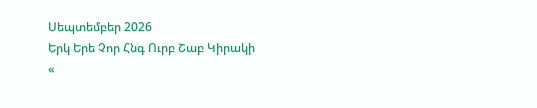Սեպտեմբեր 2026
Երկ Երե Չոր Հնգ Ուրբ Շաբ Կիրակի
«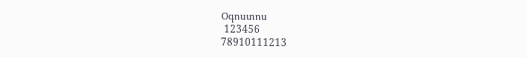Օգոստոս
 123456
78910111213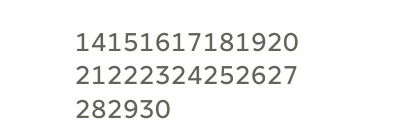14151617181920
21222324252627
282930